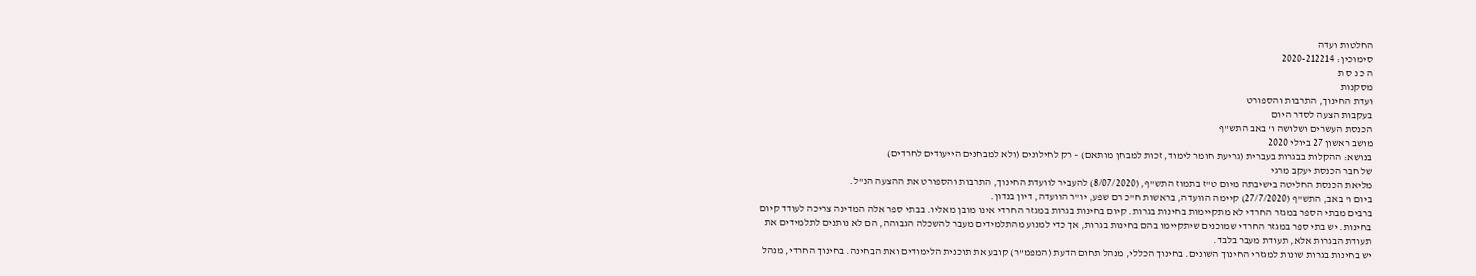החלטות ועדה
סימוכין: 2020-212214
ה כ נ ס ת
מסקנות
ועדת החינוך, התרבות והספורט
בעקבות הצעה לסדר היום
הכנסת העשרים ושלושה ו' באב התש"ף
מושב ראשון 27 ביולי 2020
בנושא: ההקלות בבגרות בעברית (גריעת חומר לימוד, זכות למבחן מותאם) – רק לחילונים (ולא למבחנים הייעודים לחרדים)
של חבר הכנסת יעקב מרגי
מליאת הכנסת החליטה בישיבתה מיום ט"ז בתמוז התש"ף, (8/07/2020) להעביר לוועדת החינוך, התרבות והספורט את ההצעה הנ"ל.
ביום ו' באב, התש"ף (27/7/2020) קיימה הוועדה, בראשות ח"כ רם שפע, יו"ר הוועדה, דיון בנדון.
ברבים מבתי הספר במגזר החרדי לא מתקיימות בחינות בגרות. קיום בחינות בגרות במגזר החרדי אינו מובן מאליו. בבתי ספר אלה המדינה צריכה לעודד קיום בחינות. יש בתי ספר במגזר החרדי שמוכנים שיתקיימו בהם בחינות בגרות, אך כדי למנוע מהתלמידים מעבר להשכלה הגבוהה, הם לא נותנים לתלמידים את תעודת הבגרות אלא, תעודת מעבר בלבד.
יש בחינות בגרות שונות למגזרי החינוך השונים. בחינוך הכללי, מנהל תחום הדעת (המפמ"ר) קובע את תוכנית הלימודים ואת הבחינה. בחינוך החרדי, מנהל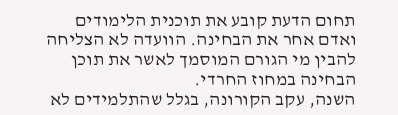תחום הדעת קובע את תוכנית הלימודים ואדם אחר את הבחינה. הוועדה לא הצליחה להבין מי הגורם המוסמך לאשר את תוכן הבחינה במחוז החרדי.
השנה, עקב הקורונה, בגלל שהתלמידים לא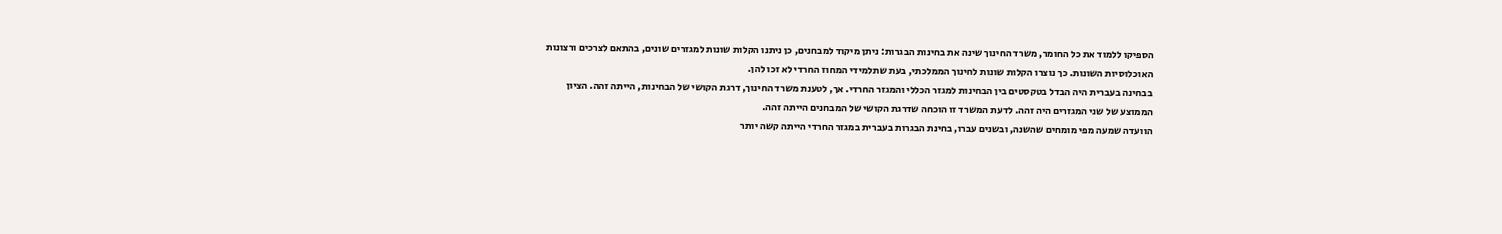הספיקו ללמוד את כל החומר, משרד החינוך שינה את בחינות הבגרות: ניתן מיקוד למבחנים, כן ניתנו הקלות שונות למגזרים שונים, בהתאם לצרכים ורצונות האוכלוסיות השונות. כך נוצרו הקלות שונות לחינוך הממלכתי, בעת שתלמידי המחוז החרדי לא זכו להן.
בבחינה בעברית היה הבדל בטקסטים בין הבחינות למגזר הכללי והמגזר החרדי. אך, לטענת משרד החינוך, דרגת הקושי של הבחינות, הייתה זהה. הציון הממוצע של שני המגזרים היה זהה. לדעת המשרד זו הוכחה שדרגת הקושי של המבחנים הייתה זהה.
הוועדה שמעה מפי מומחים שהשנה, ובשנים עברו, בחינת הבגרות בעברית במגזר החרדי הייתה קשה יותר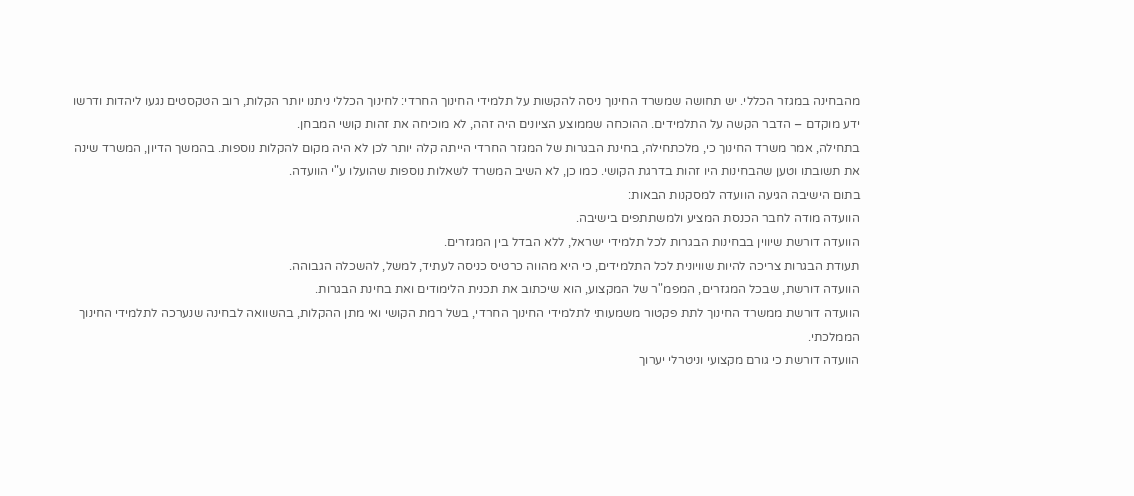מהבחינה במגזר הכללי. יש תחושה שמשרד החינוך ניסה להקשות על תלמידי החינוך החרדי: לחינוך הכללי ניתנו יותר הקלות, רוב הטקסטים נגעו ליהדות ודרשו ידע מוקדם – הדבר הקשה על התלמידים. ההוכחה שממוצע הציונים היה זהה, לא מוכיחה את זהות קושי המבחן.
בתחילה, אמר משרד החינוך כי, מלכתחילה, בחינת הבגרות של המגזר החרדי הייתה קלה יותר לכן לא היה מקום להקלות נוספות. בהמשך הדיון, המשרד שינה את תשובתו וטען שהבחינות היו זהות בדרגת הקושי. כמו כן, לא השיב המשרד לשאלות נוספות שהועלו ע"י הוועדה.
בתום הישיבה הגיעה הוועדה למסקנות הבאות:
הוועדה מודה לחבר הכנסת המציע ולמשתתפים בישיבה.
הוועדה דורשת שיווין בבחינות הבגרות לכל תלמידי ישראל, ללא הבדל בין המגזרים.
תעודת הבגרות צריכה להיות שוויונית לכל התלמידים, כי היא מהווה כרטיס כניסה לעתיד, למשל, להשכלה הגבוהה.
הוועדה דורשת, שבכל המגזרים, המפמ"ר של המקצוע, הוא שיכתוב את תכנית הלימודים ואת בחינת הבגרות.
הוועדה דורשת ממשרד החינוך לתת פקטור משמעותי לתלמידי החינוך החרדי, בשל רמת הקושי ואי מתן ההקלות, בהשוואה לבחינה שנערכה לתלמידי החינוך הממלכתי.
הוועדה דורשת כי גורם מקצועי וניטרלי יערוך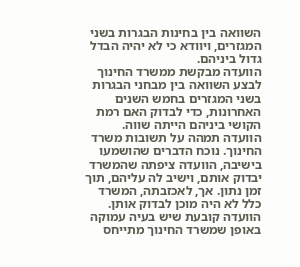השוואה בין בחינות הבגרות בשני המגזרים, ויוודא כי לא יהיה הבדל גדול ביניהם.
הוועדה מבקשת ממשרד החינוך לבצע השוואה בין מבחני הבגרות בשני המגזרים בחמש השנים האחרונות, כדי לבדוק האם רמת הקושי ביניהם הייתה שווה.
הוועדה תמהה על תשובות משרד החינוך. נוכח הדברים שהושמעו בישיבה, הוועדה ציפתה שהמשרד יבדוק אותם, וישיב לה עליהם, תוך זמן נתון. אך, לאכזבתה, המשרד כלל לא היה מוכן לבדוק אותן.
הוועדה קובעת שיש בעיה עמוקה באופן שמשרד החינוך מתייחס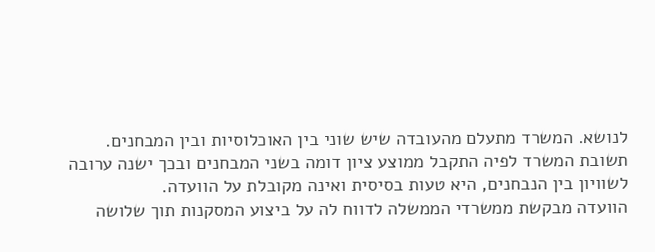לנושא. המשרד מתעלם מהעובדה שיש שוני בין האוכלוסיות ובין המבחנים. תשובת המשרד לפיה התקבל ממוצע ציון דומה בשני המבחנים ובכך ישנה ערובה לשוויון בין הנבחנים, היא טעות בסיסית ואינה מקובלת על הוועדה.
הוועדה מבקשת ממשרדי הממשלה לדווח לה על ביצוע המסקנות תוך שלושה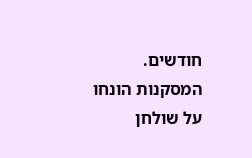חודשים.
המסקנות הונחו על שולחן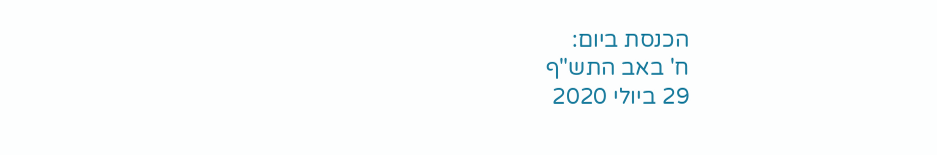הכנסת ביום:
ח' באב התש"ף
29 ביולי 2020